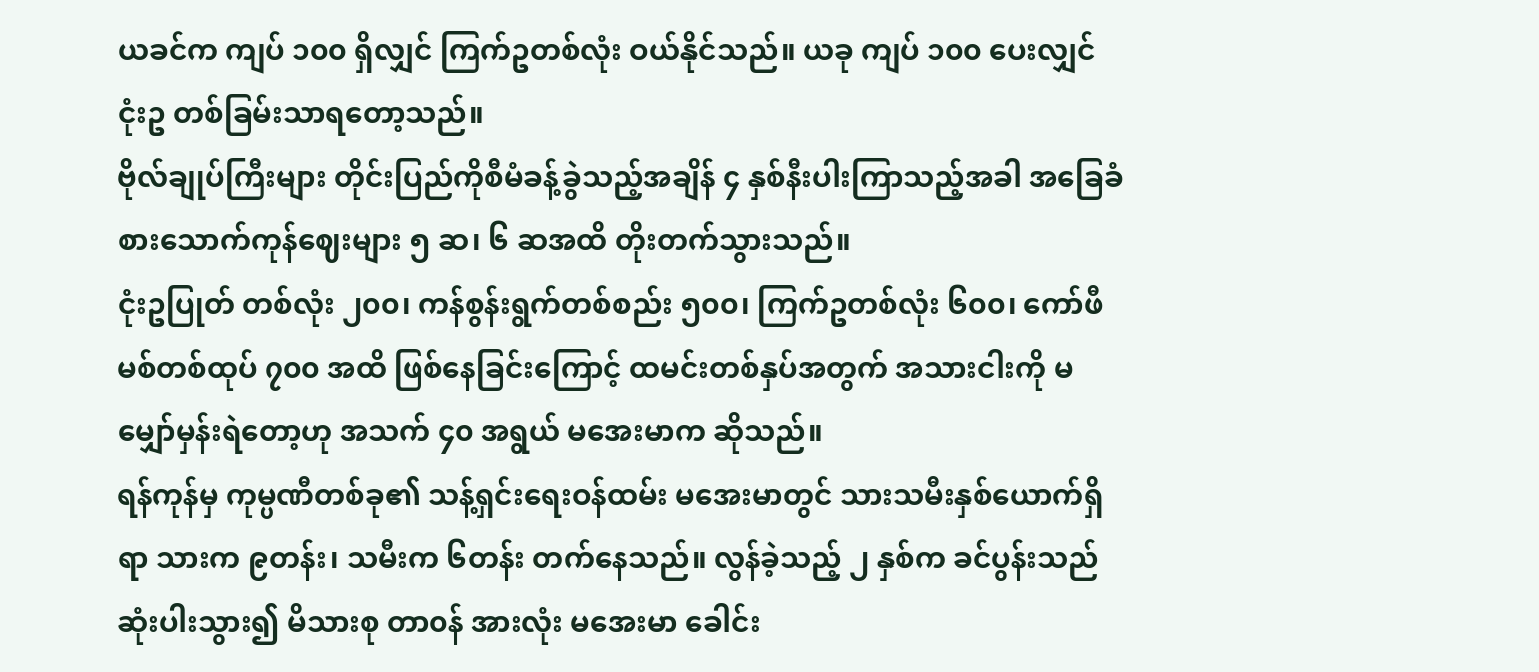ယခင်က ကျပ် ၁၀၀ ရှိလျှင် ကြက်ဥတစ်လုံး ဝယ်နိုင်သည်။ ယခု ကျပ် ၁၀၀ ပေးလျှင် ငုံးဥ တစ်ခြမ်းသာရတော့သည်။
ဗိုလ်ချုပ်ကြီးများ တိုင်းပြည်ကိုစီမံခန့်ခွဲသည့်အချိန် ၄ နှစ်နီးပါးကြာသည့်အခါ အခြေခံစားသောက်ကုန်ဈေးများ ၅ ဆ၊ ၆ ဆအထိ တိုးတက်သွားသည်။
ငုံးဥပြုတ် တစ်လုံး ၂၀၀၊ ကန်စွန်းရွက်တစ်စည်း ၅၀၀၊ ကြက်ဥတစ်လုံး ၆၀၀၊ ကော်ဖီမစ်တစ်ထုပ် ၇၀၀ အထိ ဖြစ်နေခြင်းကြောင့် ထမင်းတစ်နှပ်အတွက် အသားငါးကို မမျှော်မှန်းရဲတော့ဟု အသက် ၄၀ အရွယ် မအေးမာက ဆိုသည်။
ရန်ကုန်မှ ကုမ္ပဏီတစ်ခု၏ သန့်ရှင်းရေးဝန်ထမ်း မအေးမာတွင် သားသမီးနှစ်ယောက်ရှိရာ သားက ၉တန်း၊ သမီးက ၆တန်း တက်နေသည်။ လွန်ခဲ့သည့် ၂ နှစ်က ခင်ပွန်းသည် ဆုံးပါးသွား၍ မိသားစု တာ၀န် အားလုံး မအေးမာ ခေါင်း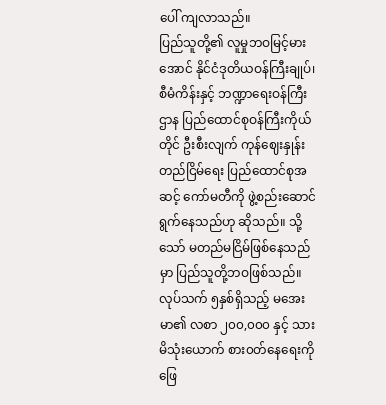ပေါ် ကျလာသည်။
ပြည်သူတို့၏ လူမှုဘဝမြင့်မားအောင် နိုင်ငံဒုတိယဝန်ကြီးချုပ်၊ စီမံကိန်းနှင့် ဘဏ္ဍာရေးဝန်ကြီးဌာန ပြည်ထောင်စုဝန်ကြီးကိုယ်တိုင် ဦးစီးလျက် ကုန်ဈေးနှုန်းတည်ငြိမ်ရေး ပြည်ထောင်စုအဆင့် ကော်မတီကို ဖွဲ့စည်းဆောင်ရွက်နေသည်ဟု ဆိုသည်။ သို့သော် မတည်မငြိမ်ဖြစ်နေသည်မှာ ပြည်သူတို့ဘဝဖြစ်သည်။
လုပ်သက် ၅နှစ်ရှိသည့် မအေးမာ၏ လစာ ၂၀၀,၀၀၀ နှင့် သားမိသုံးယောက် စား၀တ်နေရေးကို ဖြေ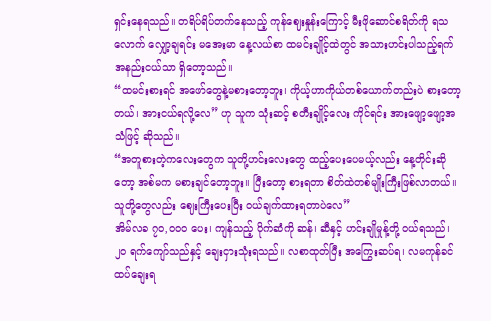ရှင်းနေရသည်။ တရိပ်ရိပ်တက်နေသည့် ကုန်ဈေးနှုန်းကြောင့် မီးဖိုဆောင်စရိတ်ကို ရသလောက် လျှော့ချရင်း မအေးမာ နေ့လယ်စာ ထမင်းချိုင့်ထဲတွင် အသားဟင်းပါသည့်ရက် အနည်းငယ်သာ ရှိတော့သည်။
“ထမင်းစားရင် အဖော်တွေနဲ့မစားတော့ဘူး၊ ကိုယ့်ဟာကိုယ်တစ်ယောက်တည်းပဲ စားတော့တယ်၊ အားငယ်ရလို့လေ” ဟု သူက သုံးဆင့် စတီးချိုင့်လေး ကိုင်ရင်း အားဖျော့ဖျော့အသံဖြင့် ဆိုသည်။
“အတူစားတဲ့ကလေးတွေက သူတို့ဟင်းလေးတွေ ထည့်ပေးပေမယ့်လည်း နေ့တိုင်းဆိုတော့ အစ်မက မစားချင်တော့ဘူး။ ပြီးတော့ စားရတာ စိတ်ထဲတစ်မျိုးကြီးဖြစ်လာတယ်။ သူတို့တွေလည်း ဈေးကြီးပေးပြီး ၀ယ်ချက်ထားရတာပဲလေ”
အိမ်လခ ၇၀,၀၀၀ ပေး၊ ကျန်သည့် ပိုက်ဆံကို ဆန်၊ ဆီနှင့် ဟင်းချိုမှုန့်တို့ ဝယ်ရသည်၊ ၂၀ ရက်ကျော်သည်နှင့် ချေးငှားသုံးရသည်။ လစာထုတ်ပြီး အကြွေးဆပ်ရ၊ လမကုန်ခင် ထပ်ချေးရ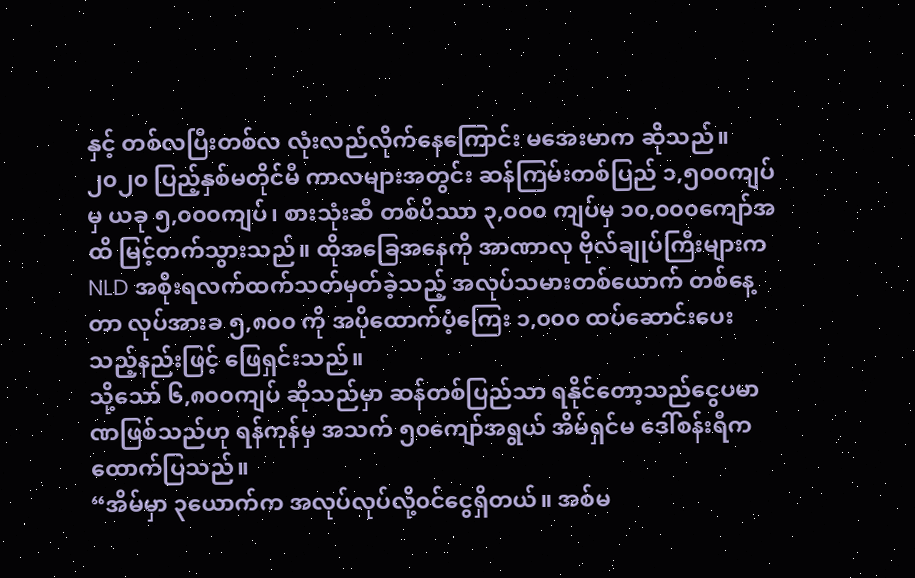နှင့် တစ်လပြီးတစ်လ လုံးလည်လိုက်နေကြောင်း မအေးမာက ဆိုသည်။
၂၀၂၀ ပြည့်နှစ်မတိုင်မီ ကာလများအတွင်း ဆန်ကြမ်းတစ်ပြည် ၁,၅၀၀ကျပ်မှ ယခု ၅,၀၀၀ကျပ်၊ စားသုံးဆီ တစ်ပိဿာ ၃,၀၀၀ ကျပ်မှ ၁၀,၀၀၀ကျော်အထိ မြင့်တက်သွားသည်။ ထိုအခြေအနေကို အာဏာလု ဗိုလ်ချုပ်ကြီးများက NLD အစိုးရလက်ထက်သတ်မှတ်ခဲ့သည့် အလုပ်သမားတစ်ယောက် တစ်နေ့တာ လုပ်အားခ ၅,၈၀၀ ကို အပိုထောက်ပံ့ကြေး ၁,၀၀၀ ထပ်ဆောင်းပေးသည့်နည်းဖြင့် ဖြေရှင်းသည်။
သို့သော် ၆,၈၀၀ကျပ် ဆိုသည်မှာ ဆန်တစ်ပြည်သာ ရနိုင်တော့သည်ငွေပမာဏဖြစ်သည်ဟု ရန်ကုန်မှ အသက် ၅၀ကျော်အရွယ် အိမ်ရှင်မ ဒေါ်စန်းရီက ထောက်ပြသည်။
“အိမ်မှာ ၃ယောက်က အလုပ်လုပ်လို့၀င်ငွေရှိတယ်။ အစ်မ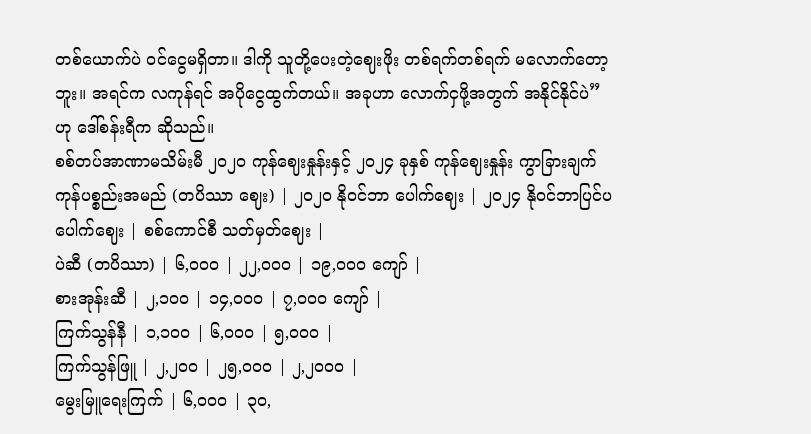တစ်ယောက်ပဲ ၀င်ငွေမရှိတာ။ ဒါကို သူတို့ပေးတဲ့ဈေးဖိုး တစ်ရက်တစ်ရက် မလောက်တော့ဘူး။ အရင်က လကုန်ရင် အပိုငွေထွက်တယ်။ အခုဟာ လောက်ငှဖို့အတွက် အနိုင်နိုင်ပဲ” ဟု ဒေါ်စန်းရီက ဆိုသည်။
စစ်တပ်အာဏာမသိမ်းမီ ၂၀၂၀ ကုန်ဈေးနှုန်းနှင့် ၂၀၂၄ ခုနှစ် ကုန်ဈေးနှုန်း ကွာခြားချက်
ကုန်ပစ္စည်းအမည် (တပိဿာ ဈေး) | ၂၀၂၀ နိုဝင်ဘာ ပေါက်ဈေး | ၂၀၂၄ နိုဝင်ဘာပြင်ပ ပေါက်ဈေး | စစ်ကောင်စီ သတ်မှတ်ဈေး |
ပဲဆီ (တပိဿာ) | ၆,၀၀၀ | ၂၂,၀၀၀ | ၁၉,၀၀၀ ကျော် |
စားအုန်းဆီ | ၂,၁၀၀ | ၁၄,၀၀၀ | ၇,၀၀၀ ကျော် |
ကြက်သွန်နီ | ၁,၁၀၀ | ၆,၀၀၀ | ၅,၀၀၀ |
ကြက်သွန်ဖြူ | ၂,၂၀၀ | ၂၅,၀၀၀ | ၂,၂၀၀၀ |
မွေးမြူရေးကြက် | ၆,၀၀၀ | ၃၀,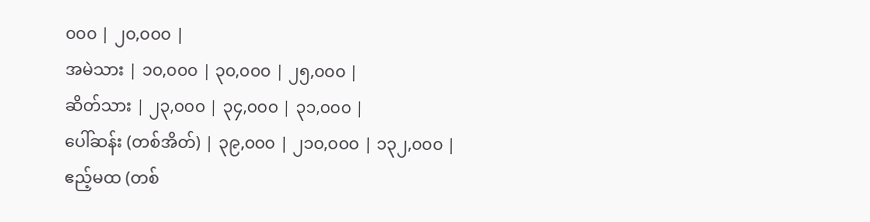၀၀၀ | ၂၀,၀၀၀ |
အမဲသား | ၁၀,၀၀၀ | ၃၀,၀၀၀ | ၂၅,၀၀၀ |
ဆိတ်သား | ၂၃,၀၀၀ | ၃၄,၀၀၀ | ၃၁,၀၀၀ |
ပေါ်ဆန်း (တစ်အိတ်) | ၃၉,၀၀၀ | ၂၁၀,၀၀၀ | ၁၃၂,၀၀၀ |
ဧည့်မထ (တစ်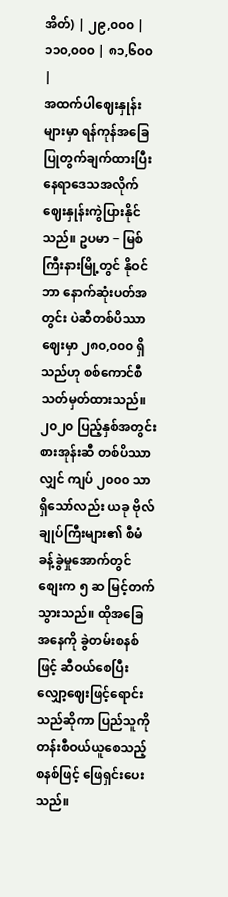အိတ်) | ၂၉,၀၀၀ | ၁၁၀,၀၀၀ | ၈၁,၆၀၀ |
အထက်ပါဈေးနှုန်းများမှာ ရန်ကုန်အခြေပြုတွက်ချက်ထားပြီး နေရာဒေသအလိုက် ဈေးနှုန်းကွဲပြားနိုင်သည်။ ဥပမာ − မြစ်ကြီးနားမြို့တွင် နိုဝင်ဘာ နောက်ဆုံးပတ်အတွင်း ပဲဆီတစ်ပိဿာဈေးမှာ ၂၈၀,၀၀၀ ရှိသည်ဟု စစ်ကောင်စီသတ်မှတ်ထားသည်။
၂၀၂၀ ပြည့်နှစ်အတွင်း စားအုန်းဆီ တစ်ပိဿာလျှင် ကျပ် ၂၀၀၀ သာ ရှိသော်လည်း ယခု ဗိုလ်ချုပ်ကြီးများ၏ စီမံခန့်ခွဲမှုအောက်တွင် စျေးက ၅ ဆ မြင့်တက်သွားသည်။ ထိုအခြေအနေကို ခွဲတမ်းစနစ်ဖြင့် ဆီဝယ်စေပြီး လျှော့ဈေးဖြင့်ရောင်းသည်ဆိုကာ ပြည်သူကို တန်းစီဝယ်ယူစေသည့် စနစ်ဖြင့် ဖြေရှင်းပေးသည်။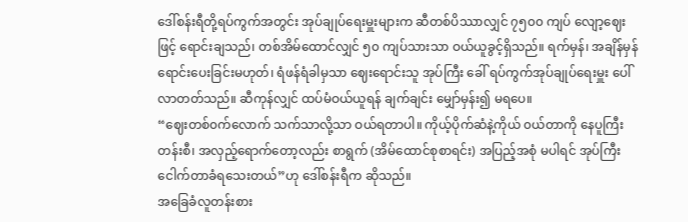ဒေါ်စန်းရီတို့ရပ်ကွက်အတွင်း အုပ်ချုပ်ရေးမှူးများက ဆီတစ်ပိဿာလျှင် ၇၅၀၀ ကျပ် လျော့ဈေးဖြင့် ရောင်းချသည်၊ တစ်အိမ်ထောင်လျှင် ၅၀ ကျပ်သားသာ ဝယ်ယူခွင့်ရှိသည်။ ရက်မှန်၊ အချိန်မှန်ရောင်းပေးခြင်းမဟုတ်၊ ရံဖန်ရံခါမှသာ ဈေးရောင်းသူ အုပ်ကြီး ခေါ် ရပ်ကွက်အုပ်ချုပ်ရေးမှူး ပေါ်လာတတ်သည်။ ဆီကုန်လျှင် ထပ်မံဝယ်ယူရန် ချက်ချင်း မျှော်မှန်း၍ မရပေ။
“ဈေးတစ်၀က်လောက် သက်သာလို့သာ ဝယ်ရတာပါ။ ကိုယ့်ပိုက်ဆံနဲ့ကိုယ် ၀ယ်တာကို နေပူကြီးတန်းစီ၊ အလှည့်ရောက်တော့လည်း စာရွက် (အိမ်ထောင်စုစာရင်း) အပြည့်အစုံ မပါရင် အုပ်ကြီး ငေါက်တာခံရသေးတယ်”ဟု ဒေါ်စန်းရီက ဆိုသည်။
အခြေခံလူတန်းစား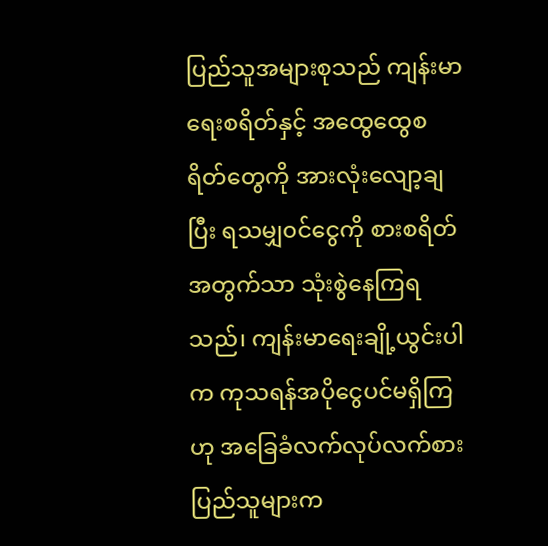ပြည်သူအများစုသည် ကျန်းမာရေးစရိတ်နှင့် အထွေထွေစရိတ်တွေကို အားလုံးလျော့ချပြီး ရသမျှ၀င်ငွေကို စားစရိတ်အတွက်သာ သုံးစွဲနေကြရသည်၊ ကျန်းမာရေးချို့ယွင်းပါက ကုသရန်အပိုငွေပင်မရှိကြဟု အခြေခံလက်လုပ်လက်စား ပြည်သူများက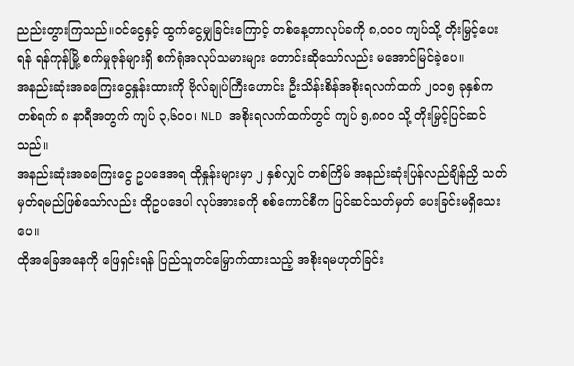ညည်းတွားကြသည်။ဝင်ငွေနှင့် ထွက်ငွေမျှခြင်းကြောင့် တစ်နေ့တာလုပ်ခကို ၈,၀၀၀ ကျပ်သို့ တိုးမြှင့်ပေးရန် ရန်ကုန်မြို့ စက်မှုဇုန်များရှိ စက်ရုံအလုပ်သမားများ တောင်းဆိုသော်လည်း မအောင်မြင်ခဲ့ပေ။
အနည်းဆုံးအခကြေးငွေနှုန်းထားကို ဗိုလ်ချုပ်ကြီးဟောင်း ဦးသိန်းစိန်အစိုးရလက်ထက် ၂၀၁၅ ခုနှစ်က တစ်ရက် ၈ နာရီအတွက် ကျပ် ၃,၆၀၀၊ NLD အစိုးရလက်ထက်တွင် ကျပ် ၅,၈၀၀ သို့ တိုးမြှင့်ပြင်ဆင်သည်။
အနည်းဆုံးအခကြေးငွေ ဥပဒေအရ ထိုနှုန်းများမှာ ၂ နှစ်လျှင် တစ်ကြိမ် အနည်းဆုံးပြန်လည်ချိန်ညှိ သတ်မှတ်ရမည်ဖြစ်သော်လည်း ထိုဥပဒေပါ လုပ်အားခကို စစ်ကောင်စီက ပြင်ဆင်သတ်မှတ် ပေးခြင်းမရှိသေးပေ။
ထိုအခြေအနေကို ဖြေရှင်းရန် ပြည်သူတင်မြှောက်ထားသည့် အစိုးရမဟုတ်ခြင်း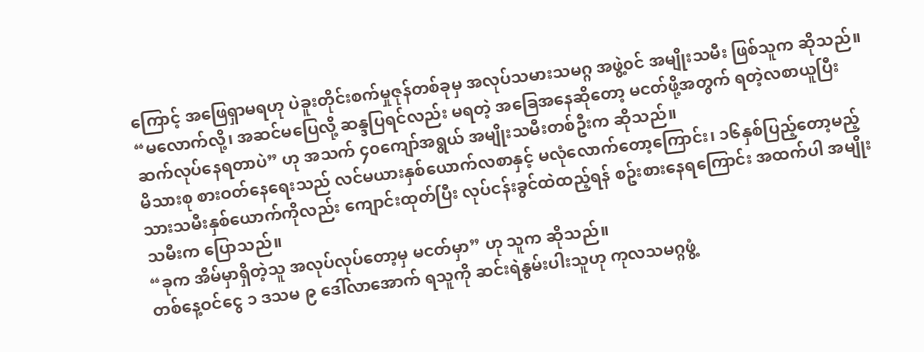ကြောင့် အဖြေရှာမရဟု ပဲခူးတိုင်းစက်မှုဇုန်တစ်ခုမှ အလုပ်သမားသမဂ္ဂ အဖွဲ့၀င် အမျိုးသမီး ဖြစ်သူက ဆိုသည်။
“မလောက်လို့၊ အဆင်မပြေလို့ ဆန္ဒပြရင်လည်း မရတဲ့ အခြေအနေဆိုတော့ မငတ်ဖို့အတွက် ရတဲ့လစာယူပြီး ဆက်လုပ်နေရတာပဲ” ဟု အသက် ၄၀ကျော်အရွယ် အမျိုးသမီးတစ်ဦးက ဆိုသည်။
မိသားစု စားဝတ်နေရေးသည် လင်မယားနှစ်ယောက်လစာနှင့် မလုံလောက်တော့ကြောင်း၊ ၁၆နှစ်ပြည့်တော့မည့် သားသမီးနှစ်ယောက်ကိုလည်း ကျောင်းထုတ်ပြီး လုပ်ငန်းခွင်ထဲထည့်ရန် စဥ်းစားနေရကြောင်း အထက်ပါ အမျိုးသမီးက ပြောသည်။
“ခုက အိမ်မှာရှိတဲ့သူ အလုပ်လုပ်တော့မှ မငတ်မှာ” ဟု သူက ဆိုသည်။
တစ်နေ့ဝင်ငွေ ၁ ဒသမ ၉ ဒေါ်လာအောက် ရသူကို ဆင်းရဲနွမ်းပါးသူဟု ကုလသမဂ္ဂဖွံ့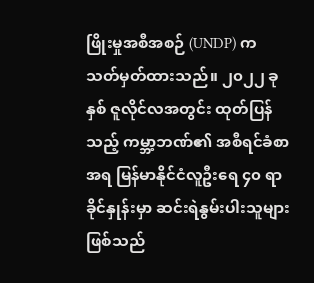ဖြိုးမှုအစီအစဉ် (UNDP) က သတ်မှတ်ထားသည်။ ၂၀၂၂ ခုနှစ် ဇူလိုင်လအတွင်း ထုတ်ပြန်သည့် ကမ္ဘာ့ဘဏ်၏ အစီရင်ခံစာအရ မြန်မာနိုင်ငံလူဦးရေ ၄၀ ရာခိုင်နှုန်းမှာ ဆင်းရဲနွမ်းပါးသူများ ဖြစ်သည်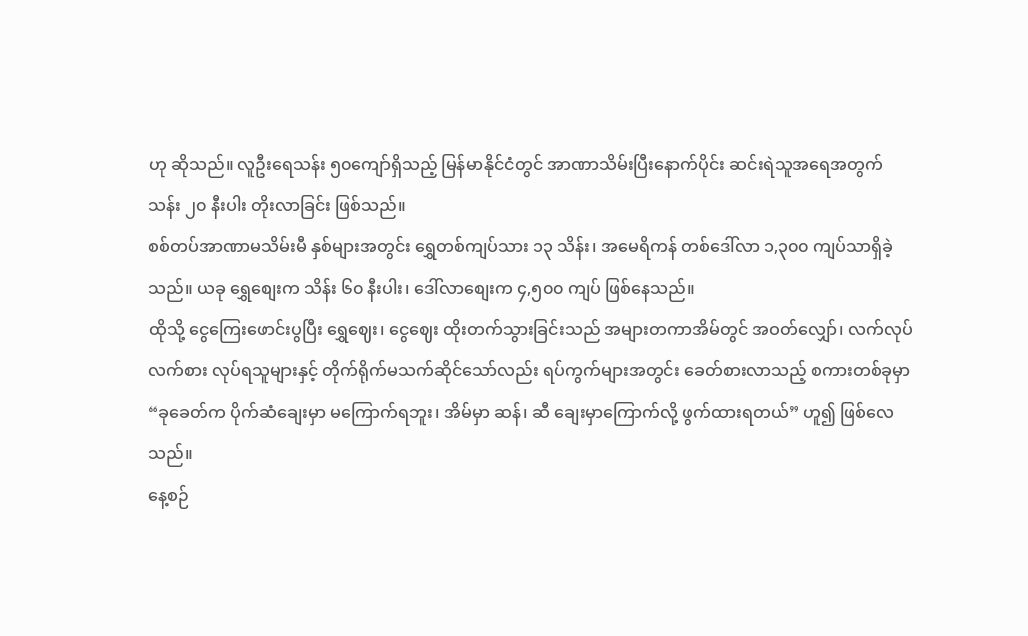ဟု ဆိုသည်။ လူဦးရေသန်း ၅၀ကျော်ရှိသည့် မြန်မာနိုင်ငံတွင် အာဏာသိမ်းပြီးနောက်ပိုင်း ဆင်းရဲသူအရေအတွက် သန်း ၂၀ နီးပါး တိုးလာခြင်း ဖြစ်သည်။
စစ်တပ်အာဏာမသိမ်းမီ နှစ်များအတွင်း ရွှေတစ်ကျပ်သား ၁၃ သိန်း၊ အမေရိကန် တစ်ဒေါ်လာ ၁,၃၀၀ ကျပ်သာရှိခဲ့သည်။ ယခု ရွှေစျေးက သိန်း ၆၀ နီးပါး၊ ဒေါ်လာစျေးက ၄,၅၀၀ ကျပ် ဖြစ်နေသည်။
ထိုသို့ ငွေကြေးဖောင်းပွပြီး ရွှေဈေး၊ ငွေဈေး ထိုးတက်သွားခြင်းသည် အများတကာအိမ်တွင် အဝတ်လျှော်၊ လက်လုပ်လက်စား လုပ်ရသူများနှင့် တိုက်ရိုက်မသက်ဆိုင်သော်လည်း ရပ်ကွက်များအတွင်း ခေတ်စားလာသည့် စကားတစ်ခုမှာ “ခုခေတ်က ပိုက်ဆံချေးမှာ မကြောက်ရဘူး၊ အိမ်မှာ ဆန်၊ ဆီ ချေးမှာကြောက်လို့ ဖွက်ထားရတယ်” ဟူ၍ ဖြစ်လေသည်။
နေ့စဉ်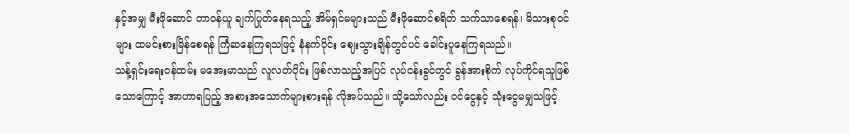နှင့်အမျှ မီးဖိုဆောင် တာ၀န်ယူ ချက်ပြုတ်နေရသည့် အိမ်ရှင်မများသည် မီးဖိုဆောင်စရိတ် သက်သာစေရန်၊ မိသားစုဝင်များ ထမင်းစားမြိန်စေရန် ကြံဆနေကြရသဖြင့် နံနက်ပိုင်း ဈေးသွားချိန်တွင်ပင် ခေါင်းပူနေကြရသည်။
သန့်ရှင်းရေးဝန်ထမ်း မအေးမာသည် လူလတ်ပိုင်း ဖြစ်လာသည့်အပြင် လုပ်ငန်းခွင်တွင် ခွန်အားစိုက် လုပ်ကိုင်ရသူဖြစ်သောကြောင့် အာဟာရပြည့် အစားအသောက်များစားရန် လိုအပ်သည်။ သို့သော်လည်း ဝင်ငွေနှင့် သုံးငွေမမျှသဖြင့်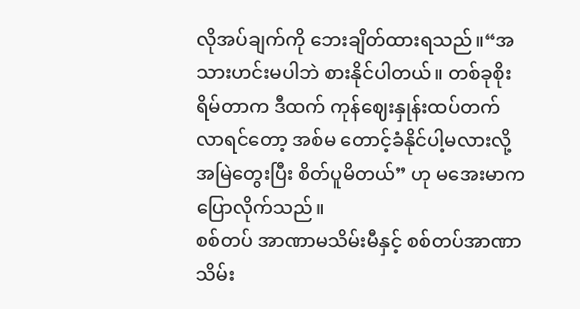လိုအပ်ချက်ကို ဘေးချိတ်ထားရသည်။“အသားဟင်းမပါဘဲ စားနိုင်ပါတယ်။ တစ်ခုစိုးရိမ်တာက ဒီထက် ကုန်ဈေးနှုန်းထပ်တက်လာရင်တော့ အစ်မ တောင့်ခံနိုင်ပါ့မလားလို့ အမြဲတွေးပြီး စိတ်ပူမိတယ်” ဟု မအေးမာက ပြောလိုက်သည်။
စစ်တပ် အာဏာမသိမ်းမီနှင့် စစ်တပ်အာဏာသိမ်း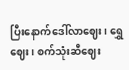ပြီးနောက်ဒေါ်လာဈေး၊ ရွှေဈေး၊ စက်သုံးဆီဈေး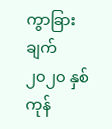ကွာခြားချက်
၂၀၂၀ နှစ်ကုန်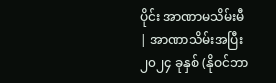ပိုင်း အာဏာမသိမ်းမီ | အာဏာသိမ်းအပြီး၂၀၂၄ ခုနှစ် (နိုဝင်ဘာ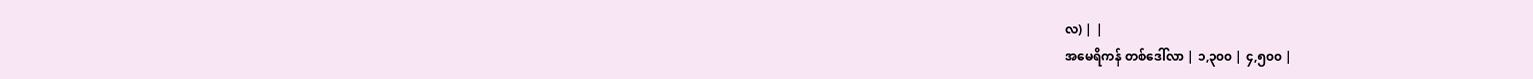လ) | |
အမေရိကန် တစ်ဒေါ်လာ | ၁,၃၀၀ | ၄,၅၀၀ |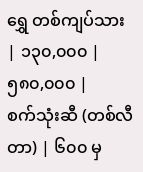ရွှေ တစ်ကျပ်သား | ၁၃၀,၀၀၀ | ၅၈၀,၀၀၀ |
စက်သုံးဆီ (တစ်လီတာ) | ၆၀၀ မှ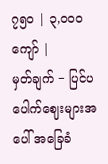၇၅၀ | ၃,၀၀၀ ကျော် |
မှတ်ချက် − ပြင်ပပေါက်ဈေးများအပေါ် အခြေခံ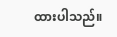ထားပါသည်။